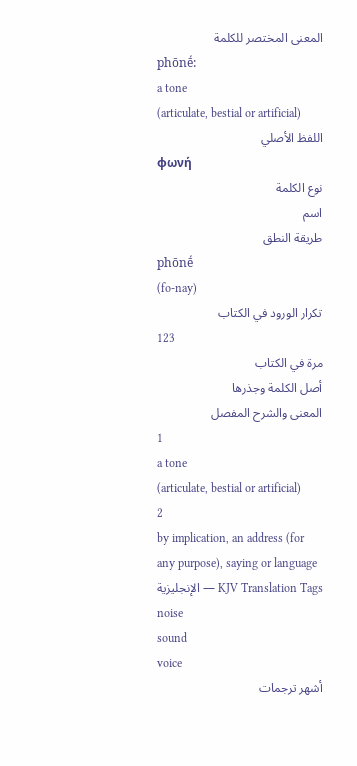المعنى المختصر للكلمة
phōnḗ:
a tone
(articulate, bestial or artificial)
اللفظ الأصلي
φωνή
نوع الكلمة
اسم
طريقة النطق
phōnḗ
(fo-nay)
تكرار الورود في الكتاب
123
مرة في الكتاب
أصل الكلمة وجذرها
المعنى والشرح المفصل
1
a tone
(articulate, bestial or artificial)
2
by implication, an address (for
any purpose), saying or language
الإنجليزية — KJV Translation Tags
noise
sound
voice
أشهر ترجمات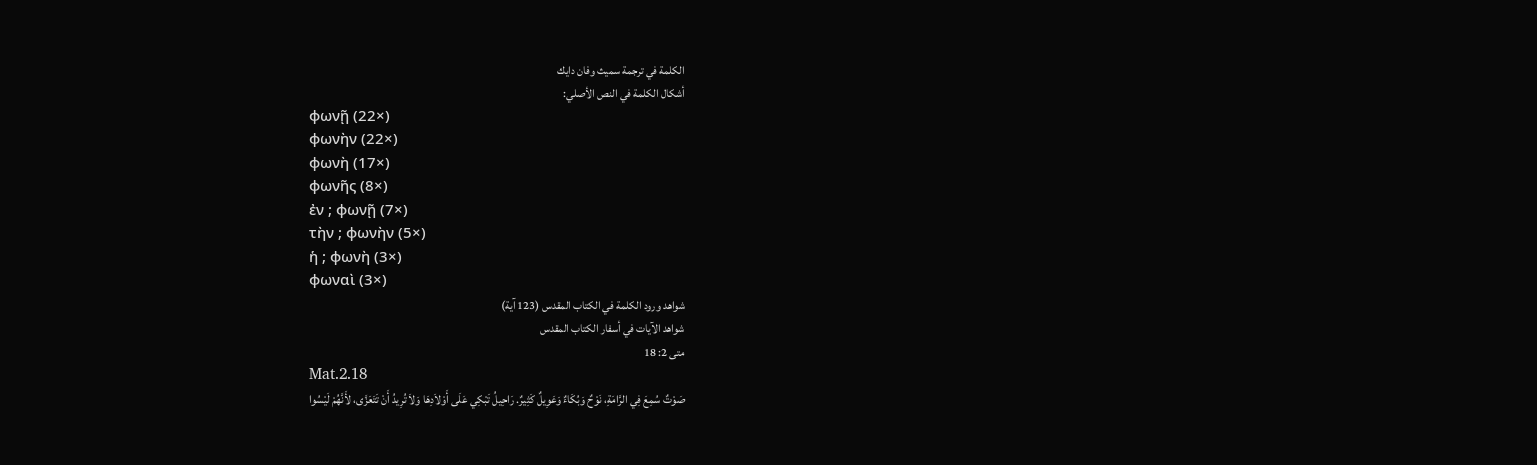الكلمة في ترجمة سميث وفان دايك
أشكال الكلمة في النص الأصلي:
φωνῇ (22×)
φωνὴν (22×)
φωνὴ (17×)
φωνῆς (8×)
ἐν ; φωνῇ (7×)
τὴν ; φωνὴν (5×)
ἡ ; φωνὴ (3×)
φωναὶ (3×)
شواهد ورود الكلمة في الكتاب المقدس (123 آية)
شواهد الآيات في أسفار الكتاب المقدس
متى 2: 18
Mat.2.18
صَوْتٌ سُمِعَ فِي الرَّامَةِ، نَوْحٌ وَبُكَاءٌ وَعَوِيلٌ كَثِيرٌ. رَاحِيلُ تَبْكِي عَلَى أَوْلاَدِهَا وَلاَ تُرِيدُ أَنْ تَتَعَزَّى، لأَنَّهُمْ لَيْسُوا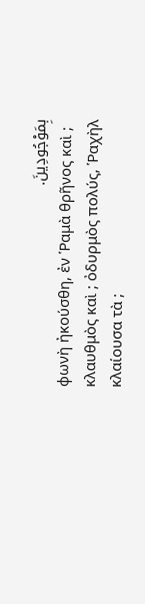بِمَوْجُودِينَ.
φωνὴ ἠκούσθη, ἐν Ῥαμὰ θρῆνος καὶ ; κλαυθμὸς καὶ ; ὀδυρμὸς πολύς, Ῥαχὴλ κλαίουσα τὰ ;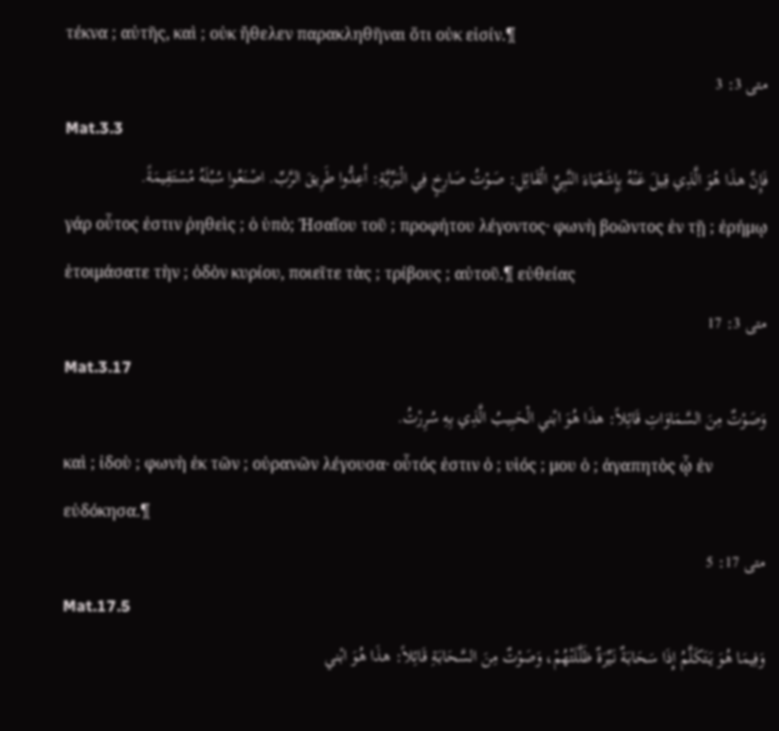τέκνα ; αὐτῆς, καὶ ; οὐκ ἤθελεν παρακληθῆναι ὅτι οὐκ εἰσίν.¶
متى 3: 3
Mat.3.3
فَإِنَّ هذَا هُوَ الَّذِي قِيلَ عَنْهُ بِإِشَعْيَاءَ النَّبِيِّ الْقَائِلِ: صَوْتُ صَارِخٍ فِي الْبَرِّيَّةِ: أَعِدُّوا طَرِيقَ الرَّبِّ. اصْنَعُوا سُبُلَهُ مُسْتَقِيمَةً.
γάρ οὗτος ἐστιν ῥηθεὶς ; ὁ ὑπὸ; Ἠσαΐου τοῦ ; προφήτου λέγοντος· φωνὴ βοῶντος ἐν τῇ ; ἐρήμῳ ἑτοιμάσατε τὴν ; ὁδὸν κυρίου, ποιεῖτε τὰς ; τρίβους ; αὐτοῦ.¶ εὐθείας
متى 3: 17
Mat.3.17
وَصَوْتٌ مِنَ السَّمَاوَاتِ قَائِلاً: هذَا هُوَ ابْني الْحَبِيبُ الَّذِي بِهِ سُرِرْتُ.
καὶ ; ἰδοὺ ; φωνὴ ἐκ τῶν ; οὐρανῶν λέγουσα· οὗτός ἐστιν ὁ ; υἱός ; μου ὁ ; ἀγαπητὸς ᾧ ἐν εὐδόκησα.¶
متى 17: 5
Mat.17.5
وَفِيمَا هُوَ يَتَكَلَّمُ إِذَا سَحَابَةٌ نَيِّرَةٌ ظَلَّلَتْهُمْ، وَصَوْتٌ مِنَ السَّحَابَةِ قَائِلاً: هذَا هُوَ ابْني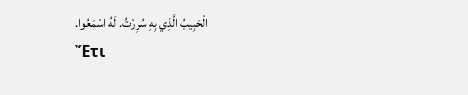الْحَبِيبُ الَّذِي بِهِ سُرِرْتُ. لَهُ اسْمَعُوا.
Ἔτι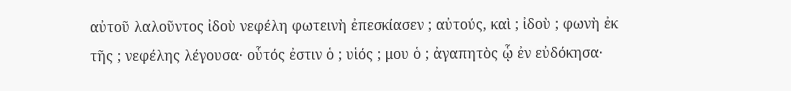αὐτοῦ λαλοῦντος ἰδοὺ νεφέλη φωτεινὴ ἐπεσκίασεν ; αὐτούς, καὶ ; ἰδοὺ ; φωνὴ ἐκ τῆς ; νεφέλης λέγουσα· οὗτός ἐστιν ὁ ; υἱός ; μου ὁ ; ἀγαπητὸς ᾧ ἐν εὐδόκησα·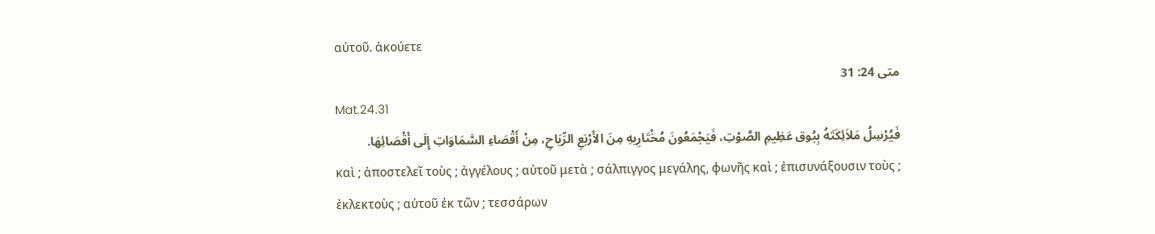αὐτοῦ. ἀκούετε
متى 24: 31
Mat.24.31
فَيُرْسِلُ مَلاَئِكَتَهُ بِبُوق عَظِيمِ الصَّوْتِ، فَيَجْمَعُونَ مُخْتَارِيهِ مِنَ الأَرْبَعِ الرِّيَاحِ، مِنْ أَقْصَاءِ السَّمَاوَاتِ إِلَى أَقْصَائِهَا.
καὶ ; ἀποστελεῖ τοὺς ; ἀγγέλους ; αὐτοῦ μετὰ ; σάλπιγγος μεγάλης, φωνῆς καὶ ; ἐπισυνάξουσιν τοὺς ; ἐκλεκτοὺς ; αὐτοῦ ἐκ τῶν ; τεσσάρων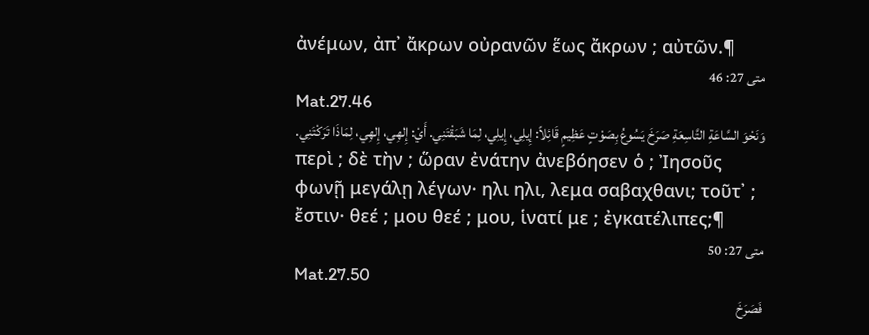ἀνέμων, ἀπ᾽ ἄκρων οὐρανῶν ἕως ἄκρων ; αὐτῶν.¶
متى 27: 46
Mat.27.46
وَنَحْوَ السَّاعَةِ التَّاسِعَةِ صَرَخَ يَسُوعُ بِصَوْتٍ عَظِيمٍ قَائِلاً: إِيلِي، إِيلِي، لِمَا شَبَقْتَنِي. أَيْ: إِلهِي، إِلهِي، لِمَاذَا تَرَكْتَنِي.
περὶ ; δὲ τὴν ; ὥραν ἐνάτην ἀνεβόησεν ὁ ; Ἰησοῦς φωνῇ μεγάλῃ λέγων· ηλι ηλι, λεμα σαβαχθανι; τοῦτ᾽ ; ἔστιν· θεέ ; μου θεέ ; μου, ἱνατί με ; ἐγκατέλιπες;¶
متى 27: 50
Mat.27.50
فَصَرَخَ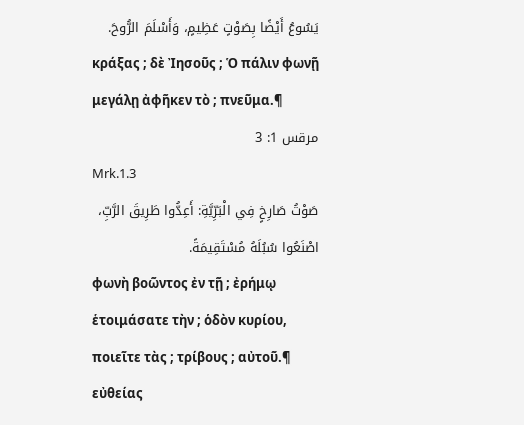يَسُوعُ أَيْضًا بِصَوْتٍ عَظِيمٍ، وَأَسْلَمَ الرُّوحَ.
κράξας ; δὲ Ἰησοῦς ; Ὁ πάλιν φωνῇ μεγάλῃ ἀφῆκεν τὸ ; πνεῦμα.¶
مرقس 1: 3
Mrk.1.3
صَوْتُ صَارِخٍ فِي الْبَرِّيَّةِ: أَعِدُّوا طَرِيقَ الرَّبِّ، اصْنَعُوا سُبُلَهُ مُسْتَقِيمَةً.
φωνὴ βοῶντος ἐν τῇ ; ἐρήμῳ ἑτοιμάσατε τὴν ; ὁδὸν κυρίου, ποιεῖτε τὰς ; τρίβους ; αὐτοῦ.¶ εὐθείας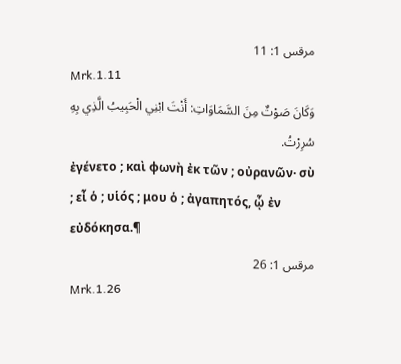مرقس 1: 11
Mrk.1.11
وَكَانَ صَوْتٌ مِنَ السَّمَاوَاتِ: أَنْتَ ابْنِي الْحَبِيبُ الَّذِي بِهِ سُرِرْتُ.
ἐγένετο ; καὶ φωνὴ ἐκ τῶν ; οὐρανῶν· σὺ ; εἶ ὁ ; υἱός ; μου ὁ ; ἀγαπητός, ᾧ ἐν εὐδόκησα.¶
مرقس 1: 26
Mrk.1.26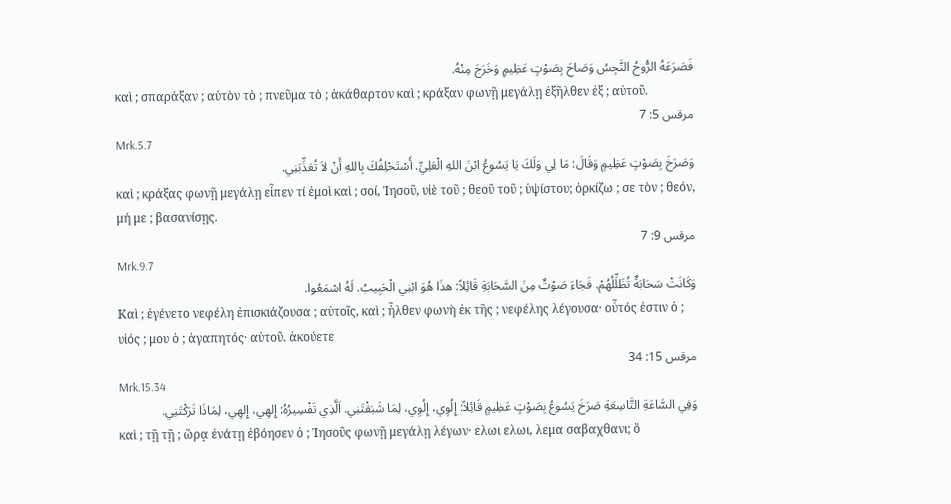فَصَرَعَهُ الرُّوحُ النَّجِسُ وَصَاحَ بِصَوْتٍ عَظِيمٍ وَخَرَجَ مِنْهُ.
καὶ ; σπαράξαν ; αὐτὸν τὸ ; πνεῦμα τὸ ; ἀκάθαρτον καὶ ; κράξαν φωνῇ μεγάλῃ ἐξῆλθεν ἐξ ; αὐτοῦ.
مرقس 5: 7
Mrk.5.7
وَصَرَخَ بِصَوْتٍ عَظِيمٍ وَقَالَ: مَا لِي وَلَكَ يَا يَسُوعُ ابْنَ اللهِ الْعَلِيِّ. أَسْتَحْلِفُكَ بِاللهِ أَنْ لاَ تُعَذِّبَنِي.
καὶ ; κράξας φωνῇ μεγάλῃ εἶπεν τί ἐμοὶ καὶ ; σοί, Ἰησοῦ, υἱὲ τοῦ ; θεοῦ τοῦ ; ὑψίστου; ὁρκίζω ; σε τὸν ; θεόν, μή με ; βασανίσῃς.
مرقس 9: 7
Mrk.9.7
وَكَانَتْ سَحَابَةٌ تُظَلِّلُهُمْ. فَجَاءَ صَوْتٌ مِنَ السَّحَابَةِ قَائِلاً: هذَا هُوَ ابْنِي الْحَبِيبُ. لَهُ اسْمَعُوا.
Καὶ ; ἐγένετο νεφέλη ἐπισκιάζουσα ; αὐτοῖς, καὶ ; ἦλθεν φωνὴ ἐκ τῆς ; νεφέλης λέγουσα· οὗτός ἐστιν ὁ ; υἱός ; μου ὁ ; ἀγαπητός· αὐτοῦ. ἀκούετε
مرقس 15: 34
Mrk.15.34
وَفِي السَّاعَةِ التَّاسِعَةِ صَرَخَ يَسُوعُ بِصَوْتٍ عَظِيمٍ قَائِلاً: إِلُوِي، إِلُوِي، لِمَا شَبَقْتَنِي. اَلَّذِي تَفْسِيرُهُ: إِلهِي، إِلهِي، لِمَاذَا تَرَكْتَنِي.
καὶ ; τῇ τῇ ; ὥρᾳ ἐνάτῃ ἐβόησεν ὁ ; Ἰησοῦς φωνῇ μεγάλῃ λέγων· ελωι ελωι, λεμα σαβαχθανι; ὅ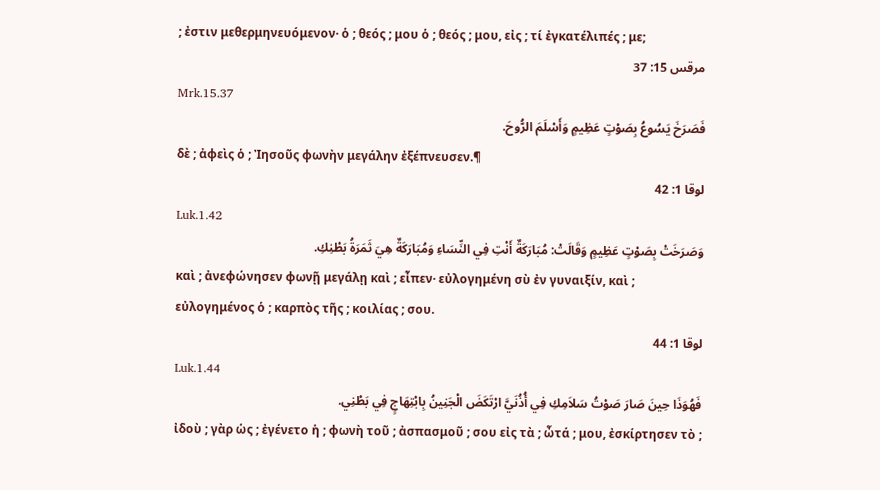; ἐστιν μεθερμηνευόμενον· ὁ ; θεός ; μου ὁ ; θεός ; μου, εἰς ; τί ἐγκατέλιπές ; με;
مرقس 15: 37
Mrk.15.37
فَصَرَخَ يَسُوعُ بِصَوْتٍ عَظِيمٍ وَأَسْلَمَ الرُّوحَ.
δὲ ; ἀφεὶς ὁ ; Ἰησοῦς φωνὴν μεγάλην ἐξέπνευσεν.¶
لوقا 1: 42
Luk.1.42
وَصَرَخَتْ بِصَوْتٍ عَظِيمٍ وَقَالَتْ: مُبَارَكَةٌ أَنْتِ فِي النِّسَاءِ وَمُبَارَكَةٌ هِيَ ثَمَرَةُ بَطْنِكِ.
καὶ ; ἀνεφώνησεν φωνῇ μεγάλῃ καὶ ; εἶπεν· εὐλογημένη σὺ ἐν γυναιξίν, καὶ ; εὐλογημένος ὁ ; καρπὸς τῆς ; κοιλίας ; σου.
لوقا 1: 44
Luk.1.44
فَهُوَذَا حِينَ صَارَ صَوْتُ سَلاَمِكِ فِي أُذُنَيَّ ارْتَكَضَ الْجَنِينُ بِابْتِهَاجٍ فِي بَطْنِي.
ἰδοὺ ; γὰρ ὡς ; ἐγένετο ἡ ; φωνὴ τοῦ ; ἀσπασμοῦ ; σου εἰς τὰ ; ὦτά ; μου, ἐσκίρτησεν τὸ ;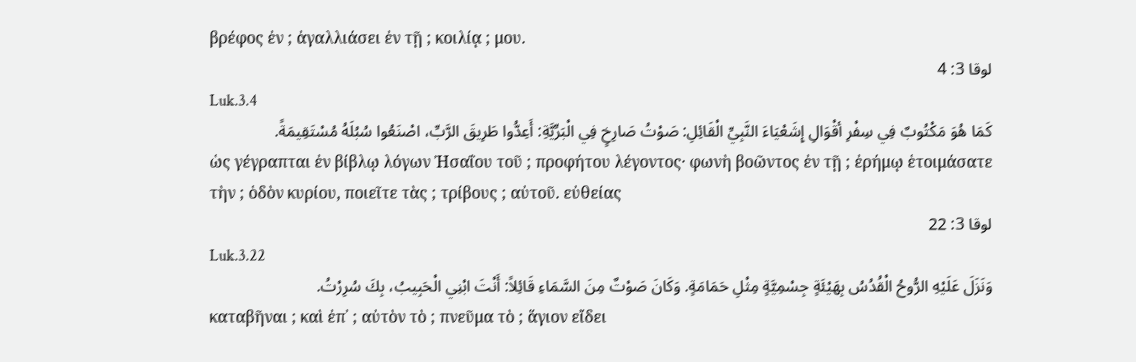βρέφος ἐν ; ἀγαλλιάσει ἐν τῇ ; κοιλίᾳ ; μου.
لوقا 3: 4
Luk.3.4
كَمَا هُوَ مَكْتُوبٌ فِي سِفْرِ أقْوَالِ إِشَعْيَاءَ النَّبِيِّ الْقَائِلِ: صَوْتُ صَارِخٍ فِي الْبَرِّيَّةِ: أَعِدُّوا طَرِيقَ الرَّبِّ، اصْنَعُوا سُبُلَهُ مُسْتَقِيمَةً.
ὡς γέγραπται ἐν βίβλῳ λόγων Ἠσαΐου τοῦ ; προφήτου λέγοντος· φωνὴ βοῶντος ἐν τῇ ; ἐρήμῳ ἑτοιμάσατε τὴν ; ὁδὸν κυρίου, ποιεῖτε τὰς ; τρίβους ; αὐτοῦ. εὐθείας
لوقا 3: 22
Luk.3.22
وَنَزَلَ عَلَيْهِ الرُّوحُ الْقُدُسُ بِهَيْئَةٍ جِسْمِيَّةٍ مِثْلِ حَمَامَةٍ. وَكَانَ صَوْتٌ مِنَ السَّمَاءِ قَائِلاً: أَنْتَ ابْنِي الْحَبِيبُ، بِكَ سُرِرْتُ.
καταβῆναι ; καὶ ἐπ᾽ ; αὐτὸν τὸ ; πνεῦμα τὸ ; ἅγιον εἴδει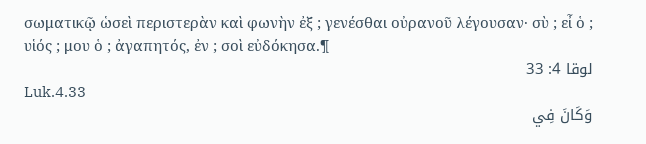σωματικῷ ὡσεὶ περιστερὰν καὶ φωνὴν ἐξ ; γενέσθαι οὐρανοῦ λέγουσαν· σὺ ; εἶ ὁ ; υἱός ; μου ὁ ; ἀγαπητός, ἐν ; σοὶ εὐδόκησα.¶
لوقا 4: 33
Luk.4.33
وَكَانَ فِي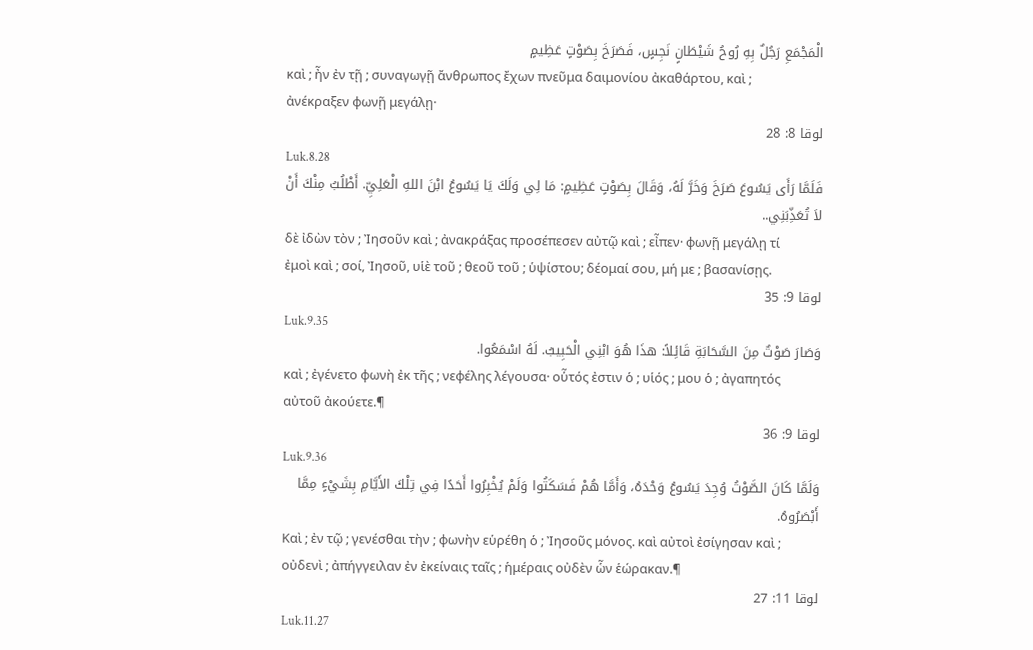الْمَجْمَعِ رَجُلٌ بِهِ رُوحُ شَيْطَانٍ نَجِسٍ، فَصَرَخَ بِصَوْتٍ عَظِيمٍ
καὶ ; ἦν ἐν τῇ ; συναγωγῇ ἄνθρωπος ἔχων πνεῦμα δαιμονίου ἀκαθάρτου, καὶ ; ἀνέκραξεν φωνῇ μεγάλῃ·
لوقا 8: 28
Luk.8.28
فَلَمَّا رَأَى يَسُوعَ صَرَخَ وَخَرَّ لَهُ، وَقَالَ بِصَوْتٍ عَظِيمٍ: مَا لِي وَلَكَ يَا يَسُوعُ ابْنَ اللهِ الْعَلِيِّ. أَطْلُبُ مِنْكَ أَنْ لاَ تُعَذِّبَنِي..
δὲ ἰδὼν τὸν ; Ἰησοῦν καὶ ; ἀνακράξας προσέπεσεν αὐτῷ καὶ ; εἶπεν· φωνῇ μεγάλῃ τί ἐμοὶ καὶ ; σοί, Ἰησοῦ, υἱὲ τοῦ ; θεοῦ τοῦ ; ὑψίστου; δέομαί σου, μή με ; βασανίσῃς.
لوقا 9: 35
Luk.9.35
وَصَارَ صَوْتٌ مِنَ السَّحَابَةِ قَائِلاً: هذَا هُوَ ابْنِي الْحَبِيبُ. لَهُ اسْمَعُوا.
καὶ ; ἐγένετο φωνὴ ἐκ τῆς ; νεφέλης λέγουσα· οὗτός ἐστιν ὁ ; υἱός ; μου ὁ ; ἀγαπητός αὐτοῦ ἀκούετε.¶
لوقا 9: 36
Luk.9.36
وَلَمَّا كَانَ الصَّوْتُ وُجِدَ يَسُوعُ وَحْدَهُ، وَأَمَّا هُمْ فَسَكَتُوا وَلَمْ يُخْبِرُوا أَحَدًا فِي تِلْكَ الأَيَّامِ بِشَيْءٍ مِمَّا أَبْصَرُوهُ.
Καὶ ; ἐν τῷ ; γενέσθαι τὴν ; φωνὴν εὑρέθη ὁ ; Ἰησοῦς μόνος. καὶ αὐτοὶ ἐσίγησαν καὶ ; οὐδενὶ ; ἀπήγγειλαν ἐν ἐκείναις ταῖς ; ἡμέραις οὐδὲν ὧν ἑώρακαν.¶
لوقا 11: 27
Luk.11.27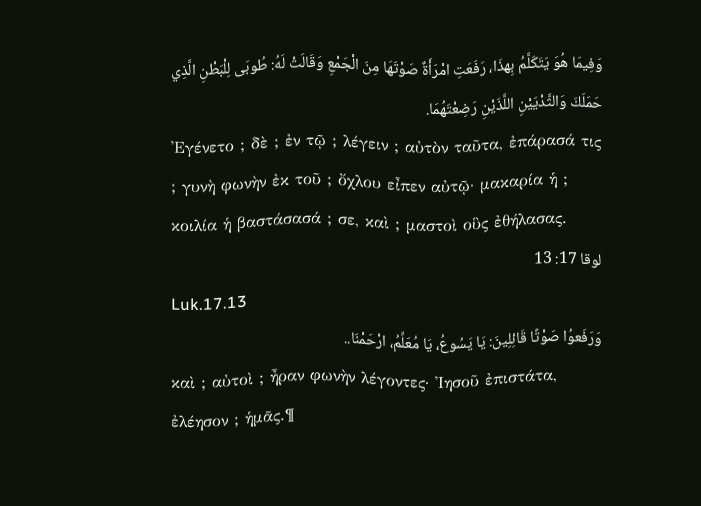وَفِيمَا هُوَ يَتَكَلَّمُ بِهذَا، رَفَعَتِ امْرَأَةٌ صَوْتَهَا مِنَ الْجَمْعِ وَقَالَتْ لَهُ: طُوبَى لِلْبَطْنِ الَّذِي حَمَلَكَ وَالثَّدْيَيْنِ اللَّذَيْنِ رَضِعْتَهُمَا.
Ἐγένετο ; δὲ ; ἐν τῷ ; λέγειν ; αὐτὸν ταῦτα, ἐπάρασά τις ; γυνὴ φωνὴν ἐκ τοῦ ; ὄχλου εἶπεν αὐτῷ· μακαρία ἡ ; κοιλία ἡ βαστάσασά ; σε, καὶ ; μαστοὶ οὓς ἐθήλασας.
لوقا 17: 13
Luk.17.13
وَرَفَعوُا صَوْتًا قَائِلِينَ: يَا يَسُوعُ، يَا مُعَلِّمُ، ارْحَمْنَا..
καὶ ; αὐτοὶ ; ἦραν φωνὴν λέγοντες· Ἰησοῦ ἐπιστάτα, ἐλέησον ; ἡμᾶς.¶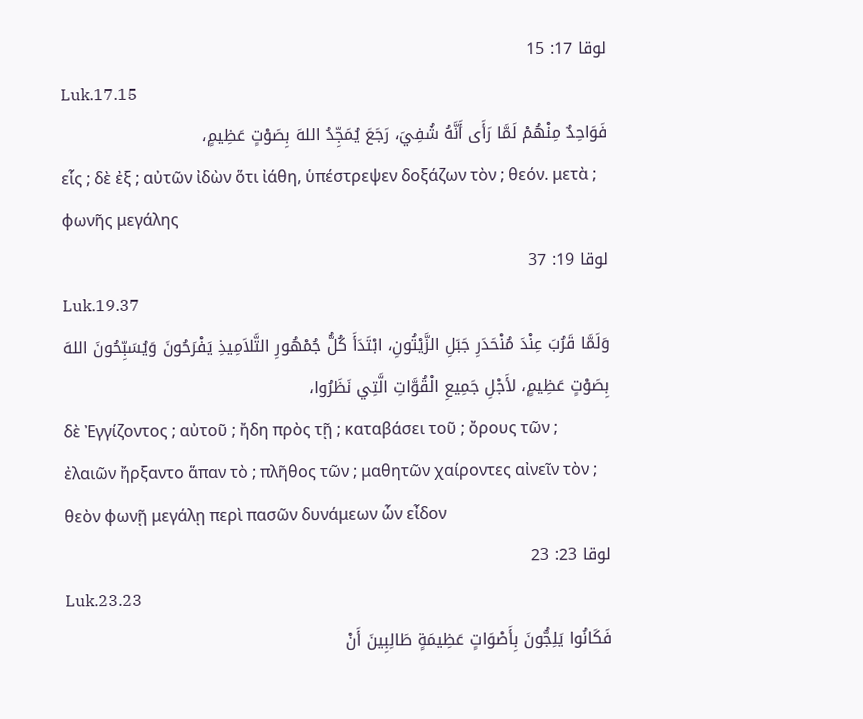لوقا 17: 15
Luk.17.15
فَوَاحِدٌ مِنْهُمْ لَمَّا رَأَى أَنَّهُ شُفِيَ، رَجَعَ يُمَجِّدُ اللهَ بِصَوْتٍ عَظِيمٍ،
εἷς ; δὲ ἐξ ; αὐτῶν ἰδὼν ὅτι ἰάθη, ὑπέστρεψεν δοξάζων τὸν ; θεόν. μετὰ ; φωνῆς μεγάλης
لوقا 19: 37
Luk.19.37
وَلَمَّا قَرُبَ عِنْدَ مُنْحَدَرِ جَبَلِ الزَّيْتُونِ، ابْتَدَأَ كُلُّ جُمْهُورِ التَّلاَمِيذِ يَفْرَحُونَ وَيُسَبِّحُونَ اللهَ بِصَوْتٍ عَظِيمٍ، لأَجْلِ جَمِيعِ الْقُوَّاتِ الَّتِي نَظَرُوا،
δὲ Ἐγγίζοντος ; αὐτοῦ ; ἤδη πρὸς τῇ ; καταβάσει τοῦ ; ὄρους τῶν ; ἐλαιῶν ἤρξαντο ἅπαν τὸ ; πλῆθος τῶν ; μαθητῶν χαίροντες αἰνεῖν τὸν ; θεὸν φωνῇ μεγάλῃ περὶ πασῶν δυνάμεων ὧν εἶδον
لوقا 23: 23
Luk.23.23
فَكَانُوا يَلِجُّونَ بِأَصْوَاتٍ عَظِيمَةٍ طَالِبِينَ أَنْ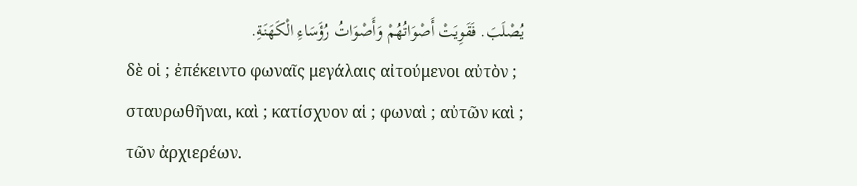يُصْلَبَ. فَقَوِيَتْ أَصْوَاتُهُمْ وَأَصْوَاتُ رُؤَسَاءِ الْكَهَنَةِ.
δὲ οἱ ; ἐπέκειντο φωναῖς μεγάλαις αἰτούμενοι αὐτὸν ; σταυρωθῆναι, καὶ ; κατίσχυον αἱ ; φωναὶ ; αὐτῶν καὶ ; τῶν ἀρχιερέων.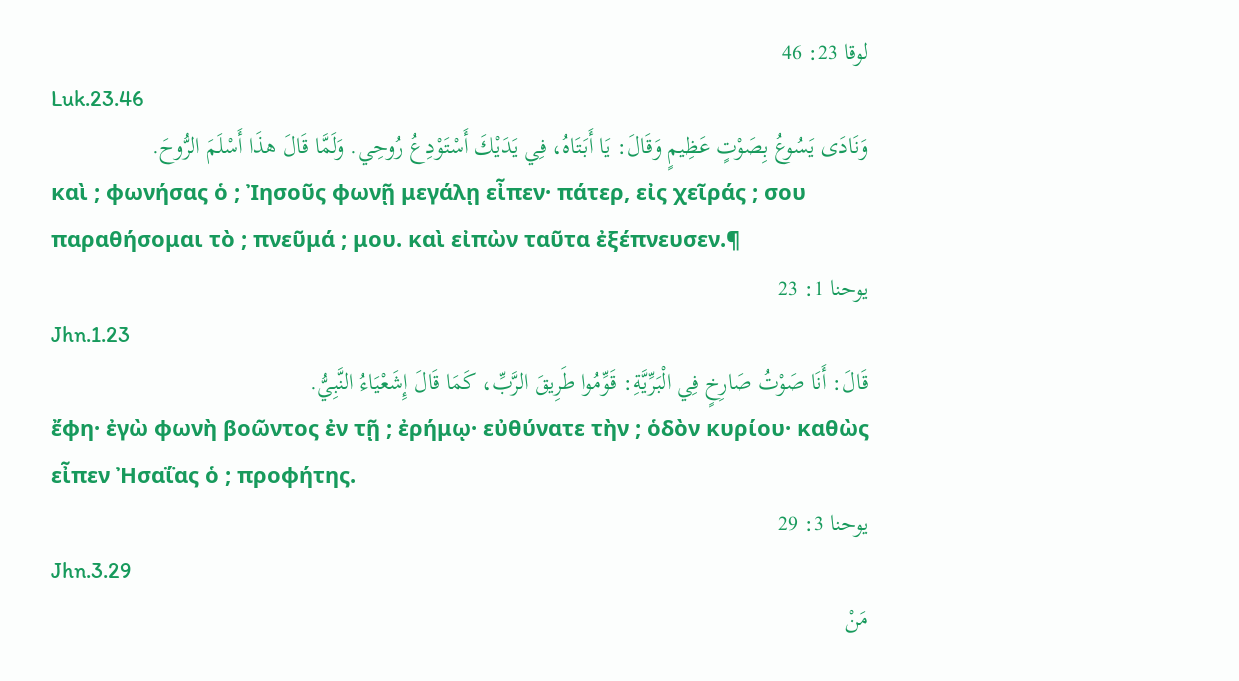لوقا 23: 46
Luk.23.46
وَنَادَى يَسُوعُ بِصَوْتٍ عَظِيمٍ وَقَالَ: يَا أَبَتَاهُ، فِي يَدَيْكَ أَسْتَوْدِعُ رُوحِي. وَلَمَّا قَالَ هذَا أَسْلَمَ الرُّوحَ.
καὶ ; φωνήσας ὁ ; Ἰησοῦς φωνῇ μεγάλῃ εἶπεν· πάτερ, εἰς χεῖράς ; σου παραθήσομαι τὸ ; πνεῦμά ; μου. καὶ εἰπὼν ταῦτα ἐξέπνευσεν.¶
يوحنا 1: 23
Jhn.1.23
قَالَ: أَنَا صَوْتُ صَارِخٍ فِي الْبَرِّيَّةِ: قَوِّمُوا طَرِيقَ الرَّبِّ، كَمَا قَالَ إِشَعْيَاءُ النَّبِيُّ.
ἔφη· ἐγὼ φωνὴ βοῶντος ἐν τῇ ; ἐρήμῳ· εὐθύνατε τὴν ; ὁδὸν κυρίου· καθὼς εἶπεν Ἠσαΐας ὁ ; προφήτης.
يوحنا 3: 29
Jhn.3.29
مَنْ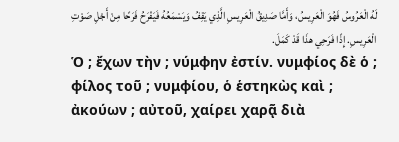لَهُ الْعَرُوسُ فَهُوَ الْعَرِيسُ، وَأَمَّا صَدِيقُ الْعَرِيسِ الَّذِي يَقِفُ وَيَسْمَعُهُ فَيَفْرَحُ فَرَحًا مِنْ أَجْلِ صَوْتِ الْعَرِيسِ. إِذًا فَرَحِي هذَا قَدْ كَمَلَ.
Ὁ ; ἔχων τὴν ; νύμφην ἐστίν. νυμφίος δὲ ὁ ; φίλος τοῦ ; νυμφίου, ὁ ἑστηκὼς καὶ ; ἀκούων ; αὐτοῦ, χαίρει χαρᾷ διὰ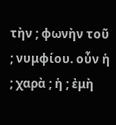τὴν ; φωνὴν τοῦ ; νυμφίου. οὖν ἡ ; χαρὰ ; ἡ ; ἐμὴ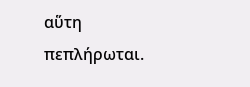αὕτη πεπλήρωται.